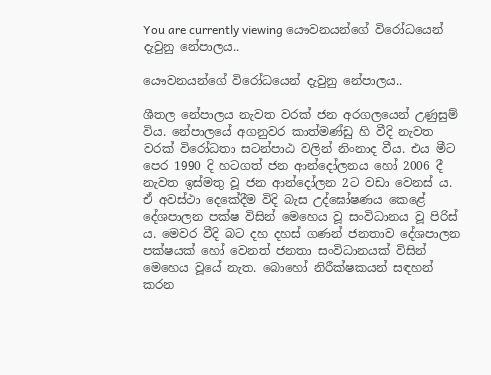You are currently viewing යෞවනයන්ගේ විරෝධයෙන් දැවුනු නේපාලය..

යෞවනයන්ගේ විරෝධයෙන් දැවුනු නේපාලය..

ශීතල නේපාලය නැවත වරක් ජන අරගලයෙන් උණුසුම් විය. නේපාලයේ අගනුවර කාත්මණ්ඩු හි වීදි නැවත වරක් විරෝධතා සටන්පාඨ වලින් නිංනාද වීය. එය මීට පෙර 1990 දි හටගත් ජන ආන්දෝලනය හෝ 2006 දී නැවත ඉස්මතු වූ ජන ආන්දෝලන 2ට වඩා වෙනස් ය. ඒ අවස්ථා දෙකේදීම විදි බැස උද්ඝෝෂණය කෙළේ දේශපාලන පක්ෂ විසින් මෙහෙය වූ සංවිධානය වූ පිරිස් ය. මෙවර වීදි බට දහ දහස් ගණන් ජනතාව දේශපාලන පක්ෂයක් හෝ වෙනත් ජනතා සංවිධානයක් විසින් මෙහෙය වූයේ නැත. බොහෝ නිරීක්ෂකයන් සඳහන් කරන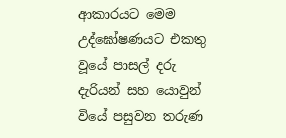ආකාරයට මෙම උද්ඝෝෂණයට එකතු වූයේ පාසල් දරු දැරියන් සහ යොවුන් වියේ පසුවන තරුණ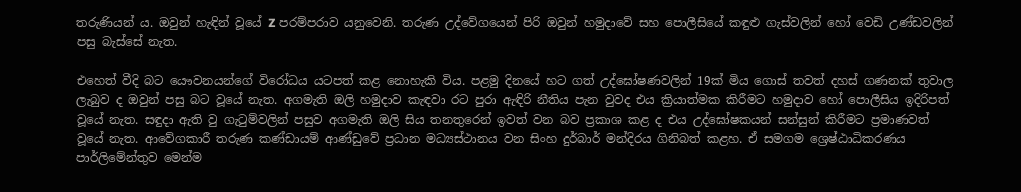තරුණියන් ය. ඔවුන් හැඳින් වූයේ Z පරම්පරාව යනුවෙනි. තරුණ උද්වේගයෙන් පිරි ඔවුන් හමුදාවේ සහ පොලීසියේ කඳුළු ගැස්වලින් හෝ වෙඩි උණ්ඩවලින් පසු බැස්සේ නැත.

එහෙත් වීදි බට යෞවනයන්ගේ විරෝධය යටපත් කළ නොහැකි විය. පළමු දිනයේ හට ගත් උද්ඝෝෂණවලින් 19ක් මිය ගොස් තවත් දහස් ගණනක් තුවාල ලැබුව ද ඔවුන් පසු බට වූයේ නැත. අගමැති ඔලි හමුදාව කැඳවා රට පුරා ඇඳිරි නීතිය පැන වුවද එය ක්‍රියාත්මක කිරීමට හමුදාව හෝ පොලීසිය ඉදිරිපත් වූයේ නැත. සඳුදා ඇති වු ගැටුම්වලින් පසුව අගමැති ඔලි සිය තනතුරෙන් ඉවත් වන බව ප්‍රකාශ කළ ද එය උද්ඝෝෂකයන් සන්සුන් කිරීමට ප්‍රමාණවත් වූයේ නැත. ආවේගකාරී තරුණ කණ්ඩායම් ආණ්ඩුවේ ප්‍රධාන මධ්‍යස්ථානය වන සිංහ දුර්බාර් මන්දිරය ගිනිබත් කළහ. ඒ සමගම ශ්‍රෙෂ්ඨාධිකරණය පාර්ලිමේන්තුව මෙන්ම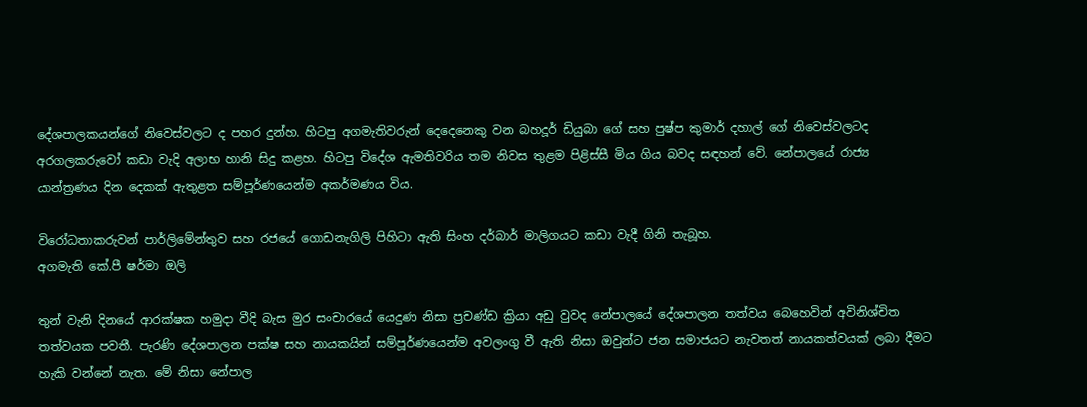දේශපාලකයන්ගේ නිවෙස්වලට ද පහර දුන්හ. හිටපු අගමැතිවරුන් දෙදෙනෙකු වන බහදූර් ඩියුබා ගේ සහ පුෂ්ප කුමාර් දහාල් ගේ නිවෙස්වලටද අරගලකරුවෝ කඩා වැදි අලාභ හානි සිදු කළහ. හිටපු විදේශ ඇමතිවරිය තම නිවස තුළම පිළිස්සී මිය ගිය බවද සඳහන් වේ. නේපාලයේ රාජ්‍ය යාන්ත්‍රණය දින දෙකක් ඇතුළත සම්පූර්ණයෙන්ම අකර්මණය විය.

විරෝධතාකරුවන් පාර්ලිමේන්තුව සහ රජයේ ගොඩනැගිලි පිහිටා ඇති සිංහ දර්බාර් මාලිගයට කඩා වැදී ගිනි තැබූහ.
අගමැති කේ.පී ෂර්මා ඔලි

තුන් වැනි දිනයේ ආරක්ෂක හමුදා වීදි බැස මුර සංචාරයේ යෙදුණ නිසා ප්‍රචණ්ඩ ක්‍රියා අඩු වුවද නේපාලයේ දේශපාලන තත්වය බෙහෙවින් අවිනිශ්චිත තත්වයක පවතී. පැරණි දේශපාලන පක්ෂ සහ නායකයින් සම්පූර්ණයෙන්ම අවලංගු වී ඇති නිසා ඔවුන්ට ජන සමාජයට නැවතත් නායකත්වයක් ලබා දීමට හැකි වන්නේ නැත. මේ නිසා නේපාල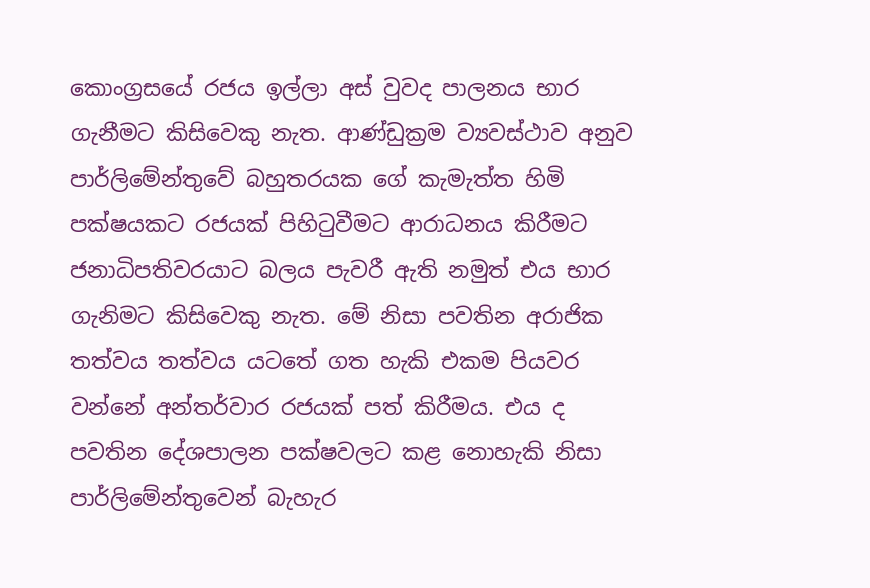කොංග්‍රසයේ රජය ඉල්ලා අස් වුවද පාලනය භාර ගැනීමට කිසිවෙකු නැත. ආණ්ඩුක්‍රම ව්‍යවස්ථාව අනුව පාර්ලිමේන්තුවේ බහුතරයක ගේ කැමැත්ත හිමි පක්ෂයකට රජයක් පිහිටුවීමට ආරාධනය කිරීමට ජනාධිපතිවරයාට බලය පැවරී ඇති නමුත් එය භාර ගැනිමට කිසිවෙකු නැත. මේ නිසා පවතින අරාජික තත්වය තත්වය යටතේ ගත හැකි එකම පියවර වන්නේ අන්තර්වාර රජයක් පත් කිරීමය. එය ද පවතින දේශපාලන පක්ෂවලට කළ නොහැකි නිසා පාර්ලිමේන්තුවෙන් බැහැර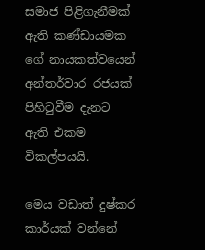සමාජ පිළිගැනීමක් ඇති කණ්ඩායමක ගේ නායකත්වයෙන් අන්තර්වාර රජයක් පිහිටුවීම දැනට ඇති එකම විකල්පයයි.

මෙය වඩාත් දුෂ්කර කාර්යක් වන්නේ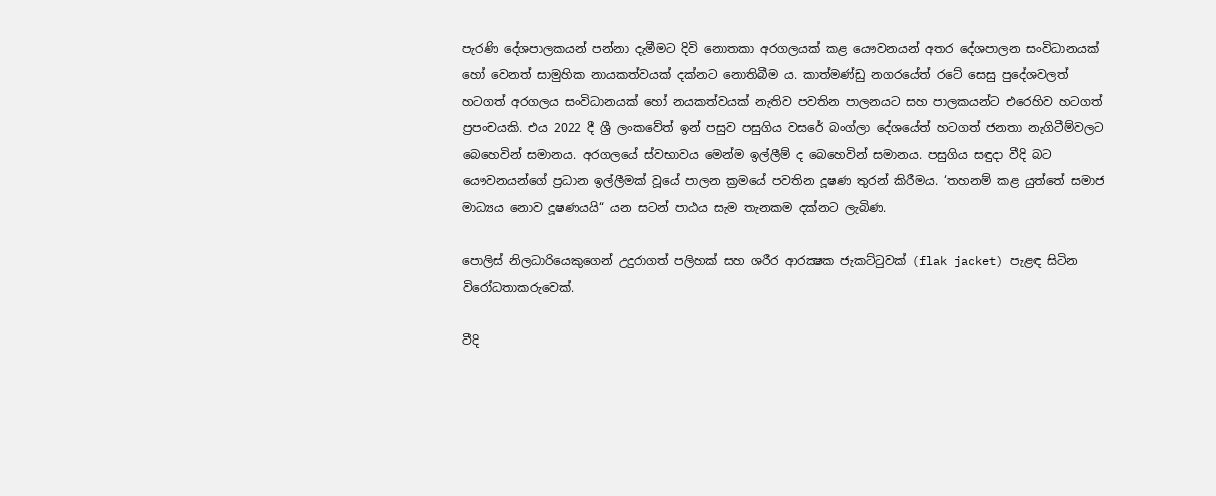පැරණි දේශපාලකයන් පන්නා දැමීමට දිවි නොතකා අරගලයක් කළ යෞවනයන් අතර දේශපාලන සංවිධානයක් හෝ වෙනත් සාමුහික නායකත්වයක් දක්නට නොතිබීම ය. කාත්මණ්ඩු නගරයේත් රටේ සෙසු පුදේශවලත් හටගත් අරගලය සංවිධානයක් හෝ නයකත්වයක් නැතිව පවතින පාලනයට සහ පාලකයන්ට එරෙහිව හටගත් ප්‍රපංචයකි. එය 2022 දී ශ්‍රී ලංකවේත් ඉන් පසුව පසුගිය වසරේ බංග්ලා දේශයේත් හටගත් ජනතා නැගිටීම්වලට බෙහෙවින් සමානය. අරගලයේ ස්වභාවය මෙන්ම ඉල්ලීම් ද බෙහෙවින් සමානය. පසුගිය සඳුදා වීදි බට යෞවනයන්ගේ ප්‍රධාන ඉල්ලීමක් වූයේ පාලන ක්‍රමයේ පවතින දූෂණ තුරන් කිරීමය. ‘තහනම් කළ යුත්තේ සමාජ මාධ්‍යය නොව දූෂණයයි“ යන සටන් පාඨය සැම තැනකම දක්නට ලැබිණ.

පොලිස් නිලධාරියෙකුගෙන් උදුරාගත් පලිහක් සහ ශරීර ආරක්‍ෂක ජැකට්ටුවක් (flak jacket) පැළඳ සිටින විරෝධතාකරුවෙක්.

වීදි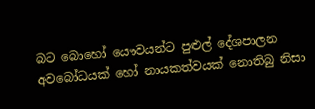බට බොහෝ යෞවයන්ට පුළුල් දේශපාලන අවබෝධයක් හෝ නායකත්වයක් නොතිබු නිසා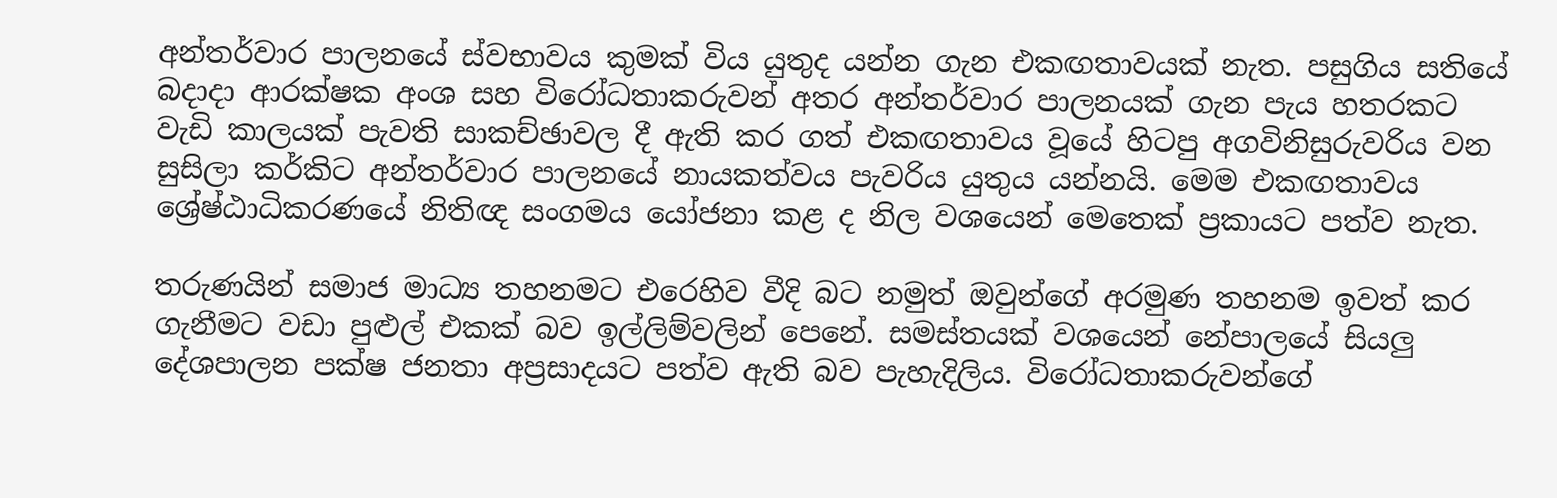අන්තර්වාර පාලනයේ ස්වභාවය කුමක් විය යුතුද යන්න ගැන එකඟතාවයක් නැත. පසුගිය සතියේ බදාදා ආරක්ෂක අංශ සහ විරෝධතාකරුවන් අතර අන්තර්වාර පාලනයක් ගැන පැය හතරකට වැඩි කාලයක් පැවති සාකච්ඡාවල දී ඇති කර ගත් එකඟතාවය වූයේ හිටපු අගවිනිසුරුවරිය වන සුසිලා කර්කිට අන්තර්වාර පාලනයේ නායකත්වය පැවරිය යුතුය යන්නයි. මෙම එකඟතාවය ශ්‍රේෂ්ඨාධිකරණයේ නිතිඥ සංගමය යෝජනා කළ ද නිල වශයෙන් මෙතෙක් ප්‍රකායට පත්ව නැත.

තරුණයින් සමාජ මාධ්‍ය තහනමට එරෙහිව වීදි බට නමුත් ඔවුන්ගේ අරමුණ තහනම ඉවත් කර ගැනීමට වඩා පුළුල් එකක් බව ඉල්ලිම්වලින් පෙනේ. සමස්තයක් වශයෙන් නේපාලයේ සියලු දේශපාලන පක්ෂ ජනතා අප්‍රසාදයට පත්ව ඇති බව පැහැදිලිය. විරෝධතාකරුවන්ගේ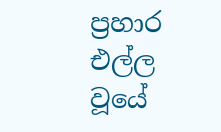ප්‍රහාර එල්ල වූයේ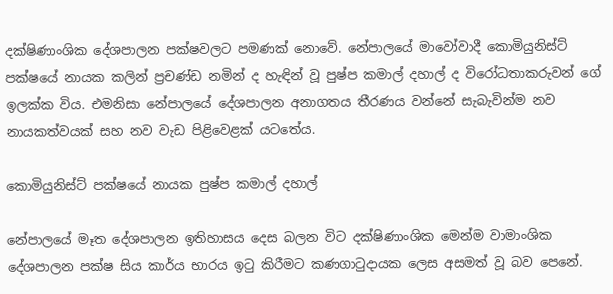දක්ෂිණාංශික දේශපාලන පක්ෂවලට පමණක් නොවේ. නේපාලයේ මාවෝවාදී කොමියුනිස්ට් පක්ෂයේ නායක කලින් ප්‍රචණ්ඩ නමින් ද හැඳින් වූ පුෂ්ප කමාල් දහාල් ද විරෝධතාකරුවන් ගේ ඉලක්ක විය. එමනිසා නේපාලයේ දේශපාලන අනාගතය තීරණය වන්නේ සැබැවින්ම නව නායකත්වයක් සහ නව වැඩ පිළිවෙළක් යටතේය.

කොමියුනිස්ට් පක්ෂයේ නායක පුෂ්ප කමාල් දහාල්

නේපාලයේ මෑත දේශපාලන ඉතිහාසය දෙස බලන විට දක්ෂිණාංශික මෙන්ම වාමාංශික දේශපාලන පක්ෂ සිය කාර්ය භාරය ඉටු කිරීමට කණගාටුදායක ලෙස අසමත් වූ බව පෙනේ.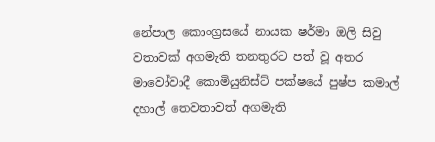නේපාල කොංග්‍රසයේ නායක ෂර්මා ඔලි සිවු වතාවක් අගමැති තනතුරට පත් වූ අතර මාවෝවාදී කොමියුනිස්ට් පක්ෂයේ පුෂ්ප කමාල් දහාල් තෙවතාවත් අගමැති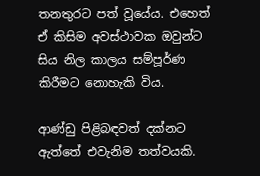තනතුරට පත් වූයේය. එහෙත් ඒ කිසිම අවස්ථාවක ඔවුන්ට සිය නිල කාලය සම්පූර්ණ කිරීමට නොහැකි විය.

ආණ්ඩු පිළිබඳවත් දක්නට ඇත්තේ එවැනිම තත්වයකි.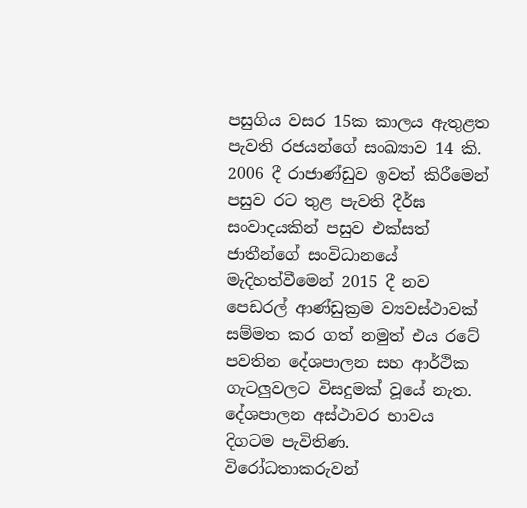පසුගිය වසර 15ක කාලය ඇතුළත පැවති රජයන්ගේ සංඛ්‍යාව 14 කි. 2006 දී රාජාණ්ඩුව ඉවත් කිරීමෙන් පසුව රට තුළ පැවති දීර්ඝ සංවාදයකින් පසුව එක්සත් ජාතීන්ගේ සංවිධානයේ මැදිහත්වීමෙන් 2015 දී නව පෙඩරල් ආණ්ඩුක්‍රම ව්‍යවස්ථාවක් සම්මත කර ගත් නමුත් එය රටේ පවතින දේශපාලන සහ ආර්ථික ගැටලුවලට විස‍දුමක් වූයේ නැත. දේශපාලන අස්ථාවර භාවය දිගටම පැවිතිණ. විරෝධතාකරුවන්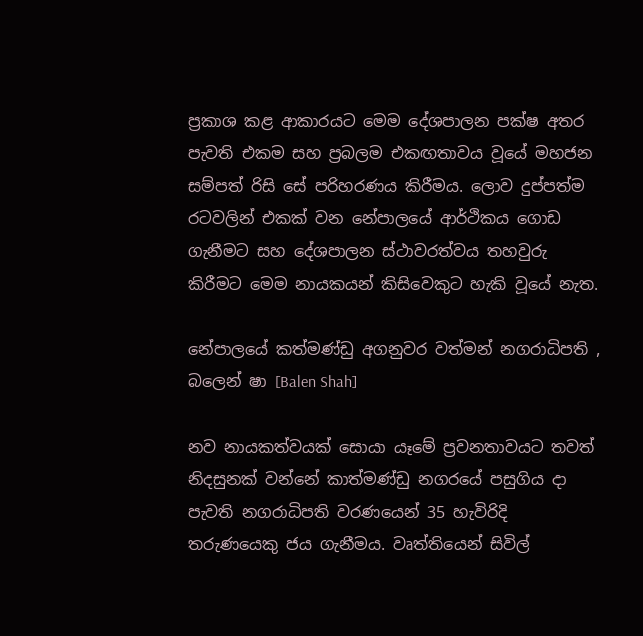ප්‍රකාශ කළ ආකාරයට මෙම දේශපාලන පක්ෂ අතර පැවති එකම සහ ප්‍රබලම එකඟතාවය වූයේ මහජන සම්පත් රිසි සේ පරිහරණය කිරීමය. ලොව දුප්පත්ම රටවලින් එකක් වන නේපාලයේ ආර්ථිකය ගොඩ ගැනීමට සහ දේශපාලන ස්ථාවරත්වය තහවුරු කිරීමට මෙම නායකයන් කිසිවෙකුට හැකි වූයේ නැත.

නේපාලයේ කත්මණ්ඩු අගනුවර වත්මන් නගරාධිපති , බලෙන් ෂා [Balen Shah]

නව නායකත්වයක් සොයා යෑමේ ප්‍රවනතාවයට තවත් නිදසුනක් වන්නේ කාත්මණ්ඩු නගරයේ පසුගිය දා පැවති නගරාධිපති වරණයෙන් 35 හැවිරිදි තරුණයෙකු ජය ගැනීමය. වෘත්තියෙන් සිවිල්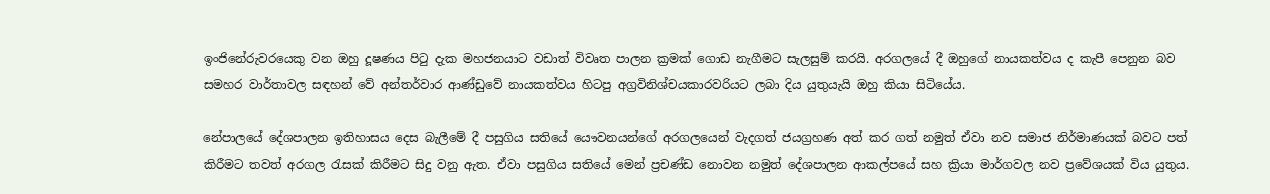ඉංජිනේරුවරයෙකු වන ඔහු දූෂණය පිටු දැක මහජනයාට වඩාත් විවෘත පාලන ක්‍රමක් ගොඩ නැගීමට සැලසුම් කරයි. අරගලයේ දී ඔහුගේ නායකත්වය ද කැපී පෙනුන බව සමහර වාර්තාවල සඳහන් වේ අන්තර්වාර ආණ්ඩුවේ නායකත්වය හිටපු අග්‍රවිනිශ්චයකාරවරියට ලබා දිය යුතුයැයි ඔහු කියා සිටියේය.

නේපාලයේ දේශපාලන ඉතිහාසය දෙස බැලීමේ දී පසුගිය සතියේ යෞවනයන්ගේ අරගලයෙන් වැදගත් ජයග්‍රහණ අත් කර ගත් නමුත් ඒවා නව සමාජ නිර්මාණයක් බවට පත් කිරීමට තවත් අරගල රැසක් කිරීමට සිදු වනු ඇත. ඒවා පසුගිය සතියේ මෙන් ප්‍රචණ්ඩ නොවන නමුත් දේශපාලන ආකල්පයේ සහ ක්‍රියා මාර්ගවල නව ප්‍රවේශයක් විය යුතුය.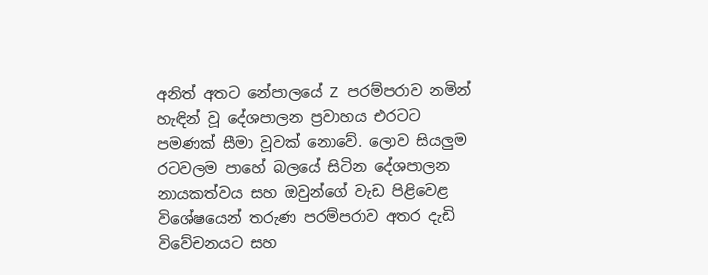අනිත් අතට නේපාලයේ Z පරම්පරාව නමින් හැඳින් වූ දේශපාලන ප්‍රවාහය එරටට පමණක් සීමා වූවක් නොවේ. ලොව සියලුම රටවලම පාහේ බලයේ සිටින දේශපාලන නායකත්වය සහ ඔවුන්ගේ වැඩ පිළිවෙළ විශේෂයෙන් තරුණ පරම්පරාව අතර දැඩි විවේචනයට සහ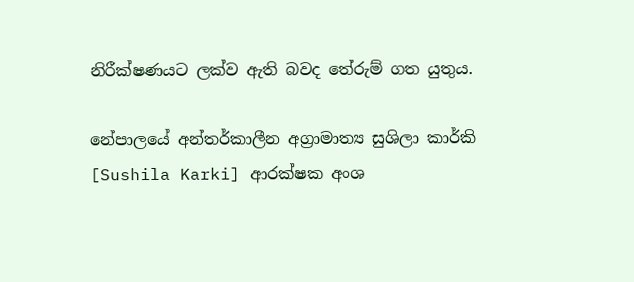නිරීක්ෂණයට ලක්ව ඇති බවද තේරුම් ගත යුතුය.

නේපාලයේ අන්තර්කාලීන අග්‍රාමාත්‍ය සුශිලා කාර්කි [Sushila Karki] ආරක්ෂක අංශ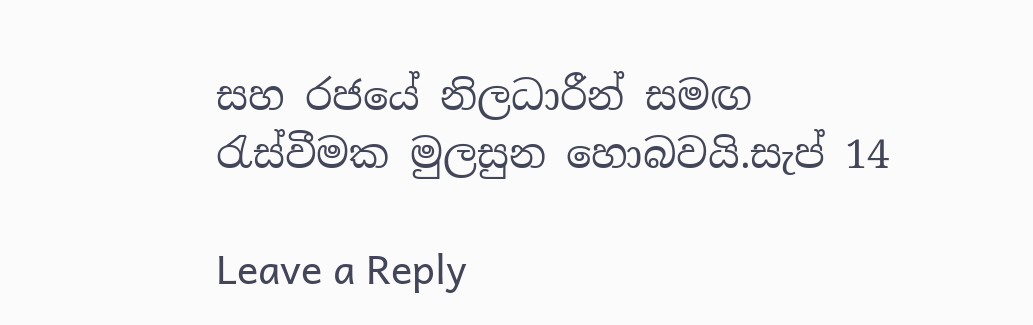සහ රජයේ නිලධාරීන් සමඟ රැස්වීමක මුලසුන හොබවයි.සැප් 14

Leave a Reply